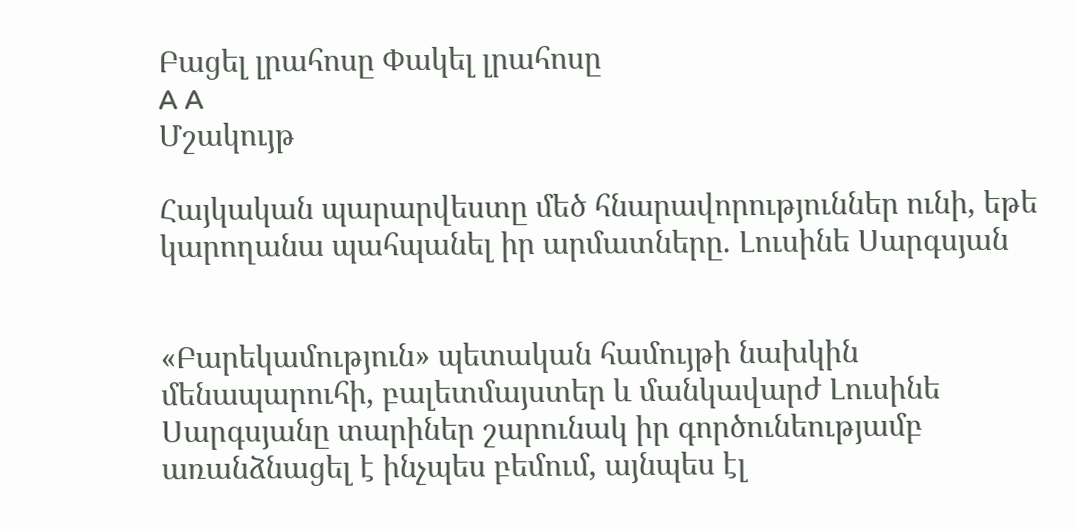Բացել լրահոսը Փակել լրահոսը
A A
Մշակույթ

Հայկական պարարվեստը մեծ հնարավորություններ ունի, եթե կարողանա պահպանել իր արմատները. Լուսինե Սարգսյան


«Բարեկամություն» պետական համույթի նախկին մենապարուհի, բալետմայստեր և մանկավարժ Լուսինե Սարգսյանը տարիներ շարունակ իր գործունեությամբ առանձնացել է ինչպես բեմում, այնպես էլ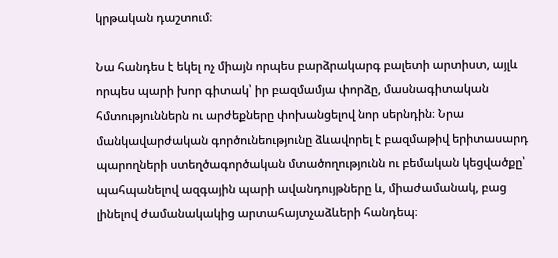կրթական դաշտում։

Նա հանդես է եկել ոչ միայն որպես բարձրակարգ բալետի արտիստ, այլև որպես պարի խոր գիտակ՝ իր բազմամյա փորձը, մասնագիտական հմտություններն ու արժեքները փոխանցելով նոր սերնդին։ Նրա մանկավարժական գործունեությունը ձևավորել է բազմաթիվ երիտասարդ պարողների ստեղծագործական մտածողությունն ու բեմական կեցվածքը՝ պահպանելով ազգային պարի ավանդույթները և, միաժամանակ, բաց լինելով ժամանակակից արտահայտչաձևերի հանդեպ։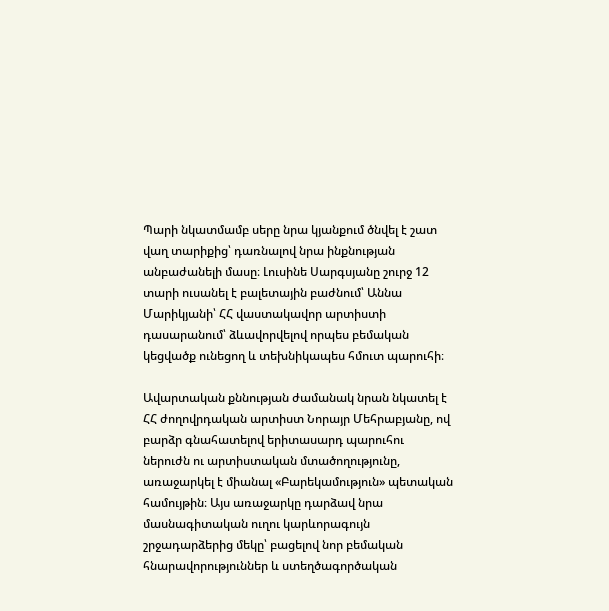Պարի նկատմամբ սերը նրա կյանքում ծնվել է շատ վաղ տարիքից՝ դառնալով նրա ինքնության անբաժանելի մասը։ Լուսինե Սարգսյանը շուրջ 12 տարի ուսանել է բալետային բաժնում՝ Աննա Մարիկյանի՝ ՀՀ վաստակավոր արտիստի դասարանում՝ ձևավորվելով որպես բեմական կեցվածք ունեցող և տեխնիկապես հմուտ պարուհի։

Ավարտական քննության ժամանակ նրան նկատել է ՀՀ ժողովրդական արտիստ Նորայր Մեհրաբյանը, ով բարձր գնահատելով երիտասարդ պարուհու ներուժն ու արտիստական մտածողությունը, առաջարկել է միանալ «Բարեկամություն» պետական համույթին։ Այս առաջարկը դարձավ նրա մասնագիտական ուղու կարևորագույն շրջադարձերից մեկը՝ բացելով նոր բեմական հնարավորություններ և ստեղծագործական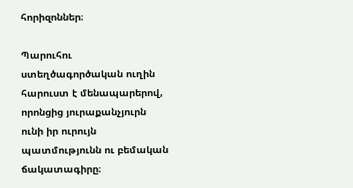հորիզոններ։

Պարուհու ստեղծագործական ուղին հարուստ է մենապարերով, որոնցից յուրաքանչյուրն ունի իր ուրույն պատմությունն ու բեմական ճակատագիրը։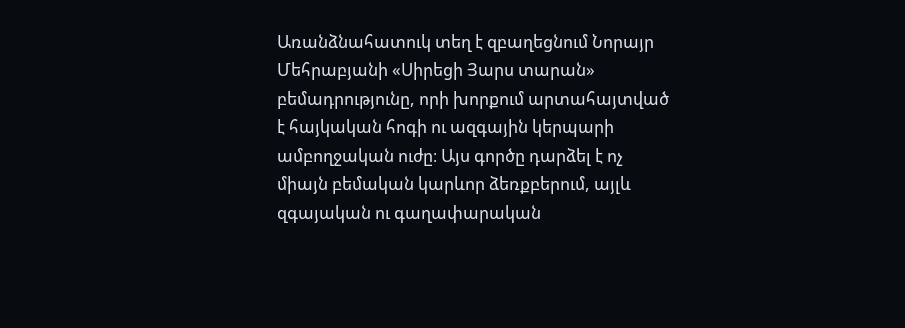Առանձնահատուկ տեղ է զբաղեցնում Նորայր Մեհրաբյանի «Սիրեցի Յարս տարան» բեմադրությունը, որի խորքում արտահայտված է հայկական հոգի ու ազգային կերպարի ամբողջական ուժը։ Այս գործը դարձել է ոչ միայն բեմական կարևոր ձեռքբերում, այլև զգայական ու գաղափարական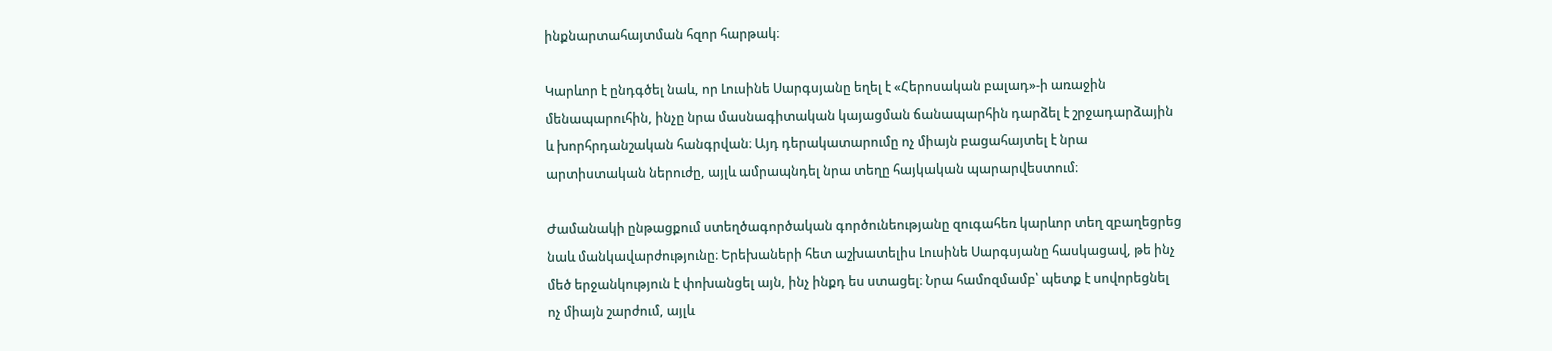ինքնարտահայտման հզոր հարթակ։

Կարևոր է ընդգծել նաև, որ Լուսինե Սարգսյանը եղել է «Հերոսական բալադ»-ի առաջին մենապարուհին, ինչը նրա մասնագիտական կայացման ճանապարհին դարձել է շրջադարձային և խորհրդանշական հանգրվան։ Այդ դերակատարումը ոչ միայն բացահայտել է նրա արտիստական ներուժը, այլև ամրապնդել նրա տեղը հայկական պարարվեստում։

Ժամանակի ընթացքում ստեղծագործական գործունեությանը զուգահեռ կարևոր տեղ զբաղեցրեց նաև մանկավարժությունը։ Երեխաների հետ աշխատելիս Լուսինե Սարգսյանը հասկացավ, թե ինչ մեծ երջանկություն է փոխանցել այն, ինչ ինքդ ես ստացել։ Նրա համոզմամբ՝ պետք է սովորեցնել ոչ միայն շարժում, այլև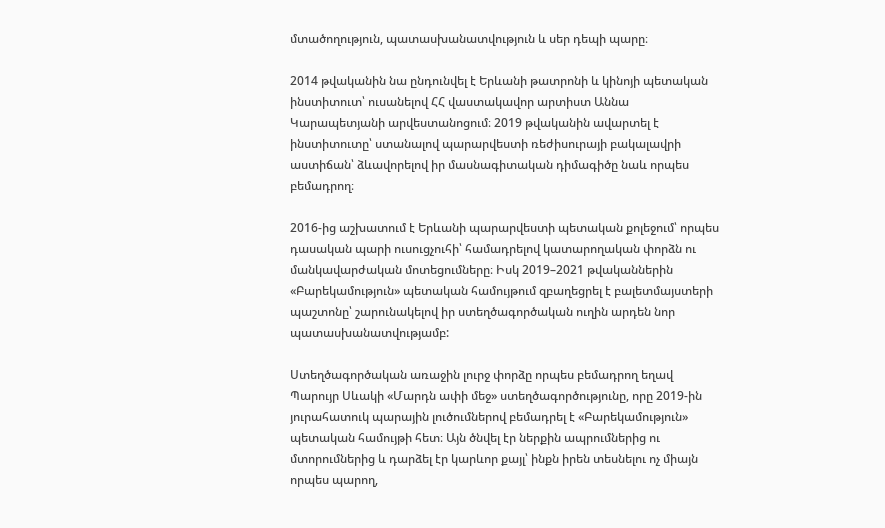մտածողություն, պատասխանատվություն և սեր դեպի պարը։

2014 թվականին նա ընդունվել է Երևանի թատրոնի և կինոյի պետական ինստիտուտ՝ ուսանելով ՀՀ վաստակավոր արտիստ Աննա Կարապետյանի արվեստանոցում։ 2019 թվականին ավարտել է ինստիտուտը՝ ստանալով պարարվեստի ռեժիսուրայի բակալավրի աստիճան՝ ձևավորելով իր մասնագիտական դիմագիծը նաև որպես բեմադրող։

2016-ից աշխատում է Երևանի պարարվեստի պետական քոլեջում՝ որպես դասական պարի ուսուցչուհի՝ համադրելով կատարողական փորձն ու մանկավարժական մոտեցումները։ Իսկ 2019–2021 թվականներին «Բարեկամություն» պետական համույթում զբաղեցրել է բալետմայստերի պաշտոնը՝ շարունակելով իր ստեղծագործական ուղին արդեն նոր պատասխանատվությամբ:

Ստեղծագործական առաջին լուրջ փորձը որպես բեմադրող եղավ Պարույր Սևակի «Մարդն ափի մեջ» ստեղծագործությունը, որը 2019-ին յուրահատուկ պարային լուծումներով բեմադրել է «Բարեկամություն» պետական համույթի հետ։ Այն ծնվել էր ներքին ապրումներից ու մտորումներից և դարձել էր կարևոր քայլ՝ ինքն իրեն տեսնելու ոչ միայն որպես պարող,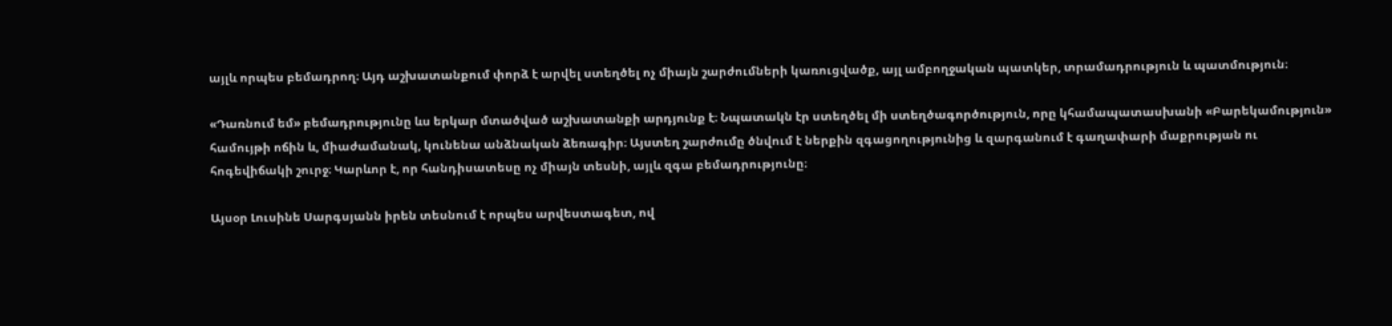այլև որպես բեմադրող։ Այդ աշխատանքում փորձ է արվել ստեղծել ոչ միայն շարժումների կառուցվածք, այլ ամբողջական պատկեր, տրամադրություն և պատմություն։

«Դառնում եմ» բեմադրությունը ևս երկար մտածված աշխատանքի արդյունք է։ Նպատակն էր ստեղծել մի ստեղծագործություն, որը կհամապատասխանի «Բարեկամություն» համույթի ոճին և, միաժամանակ, կունենա անձնական ձեռագիր։ Այստեղ շարժումը ծնվում է ներքին զգացողությունից և զարգանում է գաղափարի մաքրության ու հոգեվիճակի շուրջ։ Կարևոր է, որ հանդիսատեսը ոչ միայն տեսնի, այլև զգա բեմադրությունը։

Այսօր Լուսինե Սարգսյանն իրեն տեսնում է որպես արվեստագետ, ով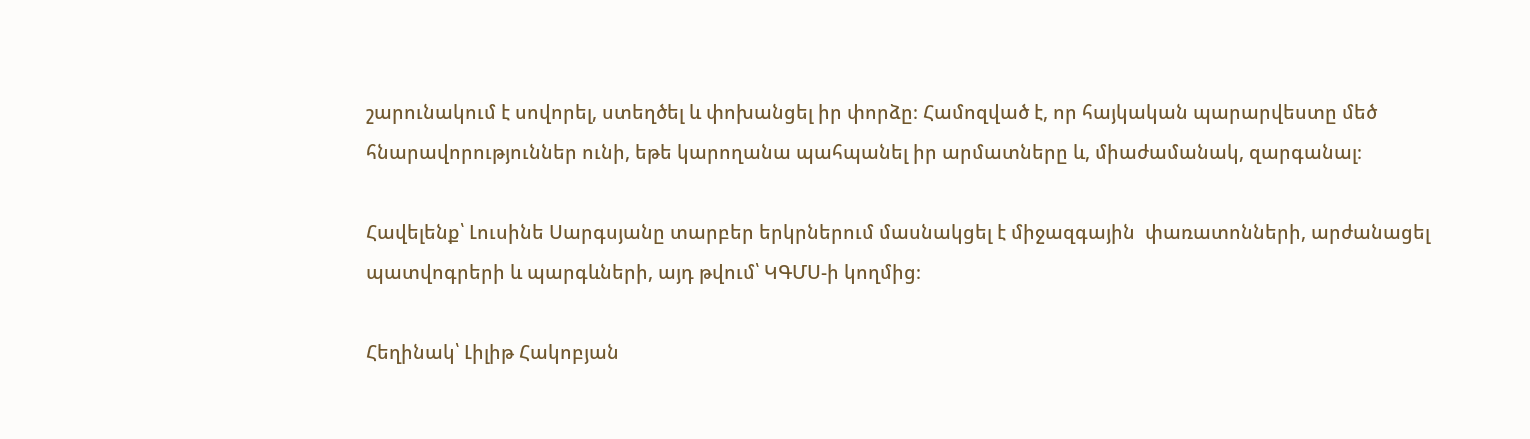շարունակում է սովորել, ստեղծել և փոխանցել իր փորձը։ Համոզված է, որ հայկական պարարվեստը մեծ հնարավորություններ ունի, եթե կարողանա պահպանել իր արմատները և, միաժամանակ, զարգանալ։

Հավելենք՝ Լուսինե Սարգսյանը տարբեր երկրներում մասնակցել է միջազգային  փառատոնների, արժանացել պատվոգրերի և պարգևների, այդ թվում՝ ԿԳՄՍ-ի կողմից։

Հեղինակ՝ Լիլիթ Հակոբյան